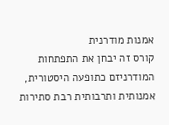אמנות מודרנית
קורס זה יבחן את התפתחות המודרניזם כתופעה היסטורית, אמנותית ותרבותית רבת סתירות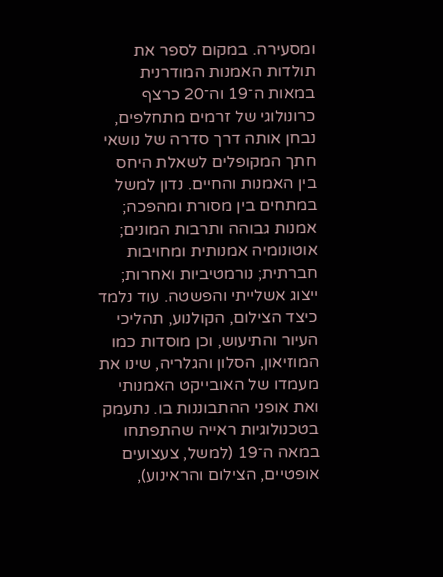ומסעירה. במקום לספר את תולדות האמנות המודרנית במאות ה־19 וה־20 כרצף כרונולוגי של זרמים מתחלפים, נבחן אותה דרך סדרה של נושאי חתך המקופלים לשאלת היחס בין האמנות והחיים. נדון למשל במתחים בין מסורת ומהפכה; אמנות גבוהה ותרבות המונים; אוטונומיה אמנותית ומחויבות חברתית; נורמטיביות ואחרות; ייצוג אשלייתי והפשטה. עוד נלמד כיצד הצילום, הקולנוע, תהליכי העיור והתיעוש, וכן מוסדות כמו המוזיאון, הסלון והגלריה, שינו את מעמדו של האובייקט האמנותי ואת אופני ההתבוננות בו. נתעמק בטכנולוגיות ראייה שהתפתחו במאה ה־19 (למשל, צעצועים אופטיים, הצילום והראינוע),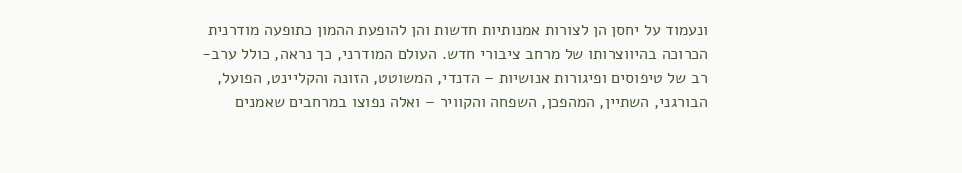ונעמוד על יחסן הן לצורות אמנותיות חדשות והן להופעת ההמון כתופעה מודרנית הכרוכה בהיווצרותו של מרחב ציבורי חדש. העולם המודרני, כך נראה, כולל ערב-רב של טיפוסים ופיגורות אנושיות – הדנדי, המשוטט, הזונה והקליינט, הפועל, הבורגני, השתיין, המהפכן, השפחה והקוויר – ואלה נפוצו במרחבים שאמנים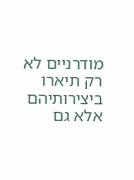מודרניים לא רק תיארו ביצירותיהם אלא גם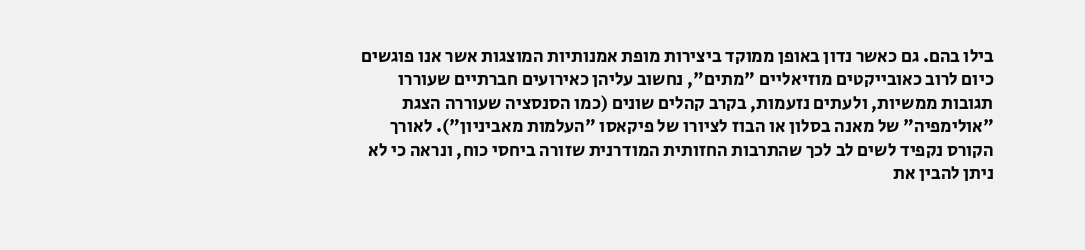בילו בהם. גם כאשר נדון באופן ממוקד ביצירות מופת אמנותיות המוצגות אשר אנו פוגשים כיום לרוב כאובייקטים מוזיאליים "מתים", נחשוב עליהן כאירועים חברתיים שעוררו תגובות ממשיות, ולעתים נזעמות, בקרב קהלים שונים (כמו הסנסציה שעוררה הצגת "אולימפיה" של מאנה בסלון או הבוז לציורו של פיקאסו "העלמות מאביניון"). לאורך הקורס נקפיד לשים לב לכך שהתרבות החזותית המודרנית שזורה ביחסי כוח, ונראה כי לא ניתן להבין את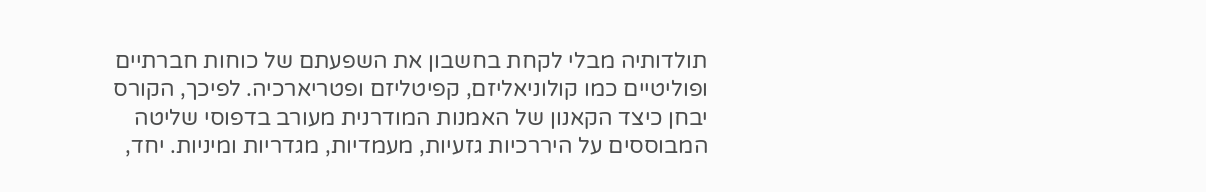תולדותיה מבלי לקחת בחשבון את השפעתם של כוחות חברתיים ופוליטיים כמו קולוניאליזם, קפיטליזם ופטריארכיה. לפיכך, הקורס יבחן כיצד הקאנון של האמנות המודרנית מעורב בדפוסי שליטה המבוססים על היררכיות גזעיות, מעמדיות, מגדריות ומיניות. יחד,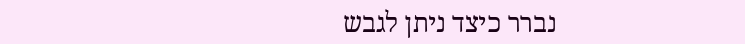נברר כיצד ניתן לגבש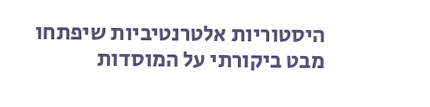היסטוריות אלטרנטיביות שיפתחו מבט ביקורתי על המוסדות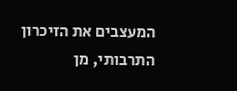המעצבים את הזיכרון התרבותי, מן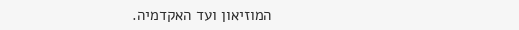המוזיאון ועד האקדמיה.